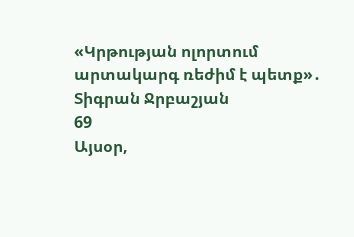«Կրթության ոլորտում արտակարգ ռեժիմ է պետք»․ Տիգրան Ջրբաշյան
69
Այսօր,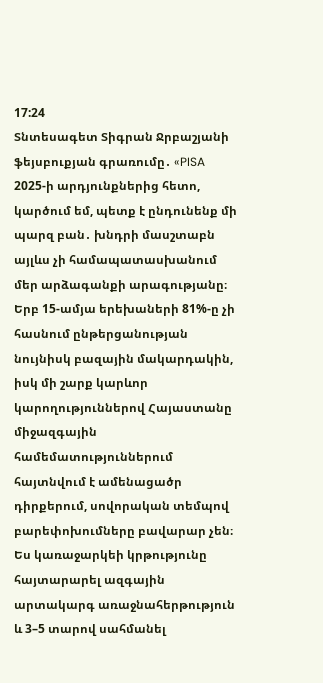17:24
Տնտեսագետ Տիգրան Ջրբաշյանի ֆեյսբուքյան գրառումը․ «PISA 2025-ի արդյունքներից հետո, կարծում եմ, պետք է ընդունենք մի պարզ բան․ խնդրի մասշտաբն այլևս չի համապատասխանում մեր արձագանքի արագությանը։ Երբ 15-ամյա երեխաների 81%-ը չի հասնում ընթերցանության նույնիսկ բազային մակարդակին, իսկ մի շարք կարևոր կարողություններով Հայաստանը միջազգային համեմատություններում հայտնվում է ամենացածր դիրքերում, սովորական տեմպով բարեփոխումները բավարար չեն։ Ես կառաջարկեի կրթությունը հայտարարել ազգային արտակարգ առաջնահերթություն և 3–5 տարով սահմանել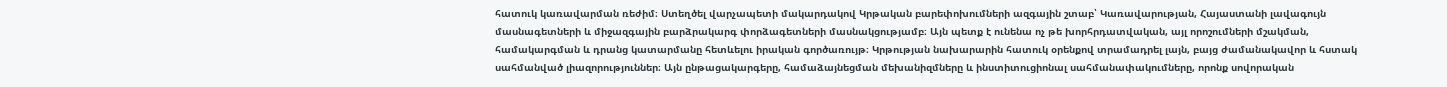հատուկ կառավարման ռեժիմ։ Ստեղծել վարչապետի մակարդակով Կրթական բարեփոխումների ազգային շտաբ՝ Կառավարության, Հայաստանի լավագույն մասնագետների և միջազգային բարձրակարգ փորձագետների մասնակցությամբ։ Այն պետք է ունենա ոչ թե խորհրդատվական, այլ որոշումների մշակման, համակարգման և դրանց կատարմանը հետևելու իրական գործառույթ։ Կրթության նախարարին հատուկ օրենքով տրամադրել լայն, բայց ժամանակավոր և հստակ սահմանված լիազորություններ։ Այն ընթացակարգերը, համաձայնեցման մեխանիզմները և ինստիտուցիոնալ սահմանափակումները, որոնք սովորական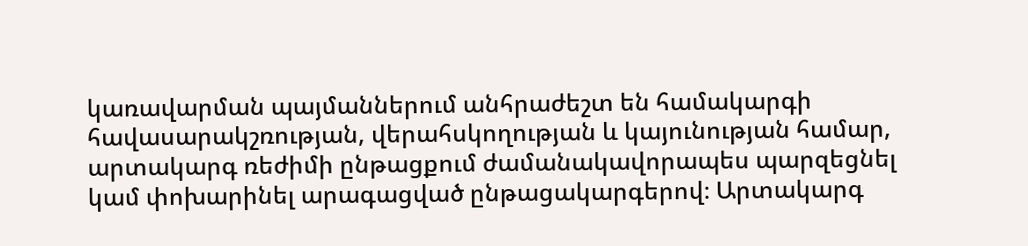կառավարման պայմաններում անհրաժեշտ են համակարգի հավասարակշռության, վերահսկողության և կայունության համար, արտակարգ ռեժիմի ընթացքում ժամանակավորապես պարզեցնել կամ փոխարինել արագացված ընթացակարգերով։ Արտակարգ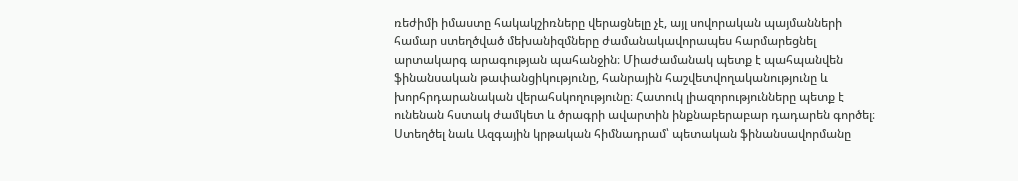ռեժիմի իմաստը հակակշիռները վերացնելը չէ, այլ սովորական պայմանների համար ստեղծված մեխանիզմները ժամանակավորապես հարմարեցնել արտակարգ արագության պահանջին։ Միաժամանակ պետք է պահպանվեն ֆինանսական թափանցիկությունը, հանրային հաշվետվողականությունը և խորհրդարանական վերահսկողությունը։ Հատուկ լիազորությունները պետք է ունենան հստակ ժամկետ և ծրագրի ավարտին ինքնաբերաբար դադարեն գործել։ Ստեղծել նաև Ազգային կրթական հիմնադրամ՝ պետական ֆինանսավորմանը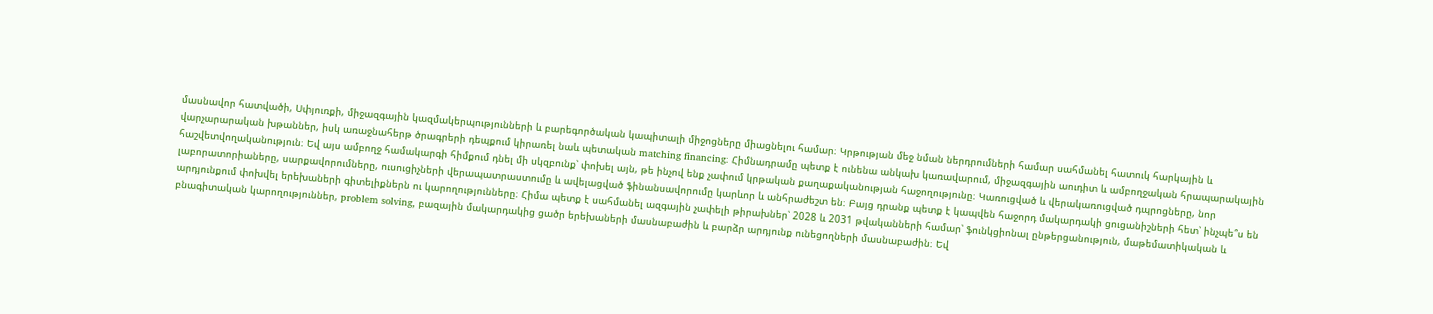մասնավոր հատվածի, Սփյուռքի, միջազգային կազմակերպությունների և բարեգործական կապիտալի միջոցները միացնելու համար։ Կրթության մեջ նման ներդրումների համար սահմանել հատուկ հարկային և վարչարարական խթաններ, իսկ առաջնահերթ ծրագրերի դեպքում կիրառել նաև պետական matching financing։ Հիմնադրամը պետք է ունենա անկախ կառավարում, միջազգային աուդիտ և ամբողջական հրապարակային հաշվետվողականություն։ Եվ այս ամբողջ համակարգի հիմքում դնել մի սկզբունք՝ փոխել այն, թե ինչով ենք չափում կրթական քաղաքականության հաջողությունը։ Կառուցված և վերակառուցված դպրոցները, նոր լաբորատորիաները, սարքավորումները, ուսուցիչների վերապատրաստումը և ավելացված ֆինանսավորումը կարևոր և անհրաժեշտ են։ Բայց դրանք պետք է կապվեն հաջորդ մակարդակի ցուցանիշների հետ՝ ինչպե՞ս են արդյունքում փոխվել երեխաների գիտելիքներն ու կարողությունները։ Հիմա պետք է սահմանել ազգային չափելի թիրախներ՝ 2028 և 2031 թվականների համար՝ ֆունկցիոնալ ընթերցանություն, մաթեմատիկական և բնագիտական կարողություններ, problem solving, բազային մակարդակից ցածր երեխաների մասնաբաժին և բարձր արդյունք ունեցողների մասնաբաժին։ Եվ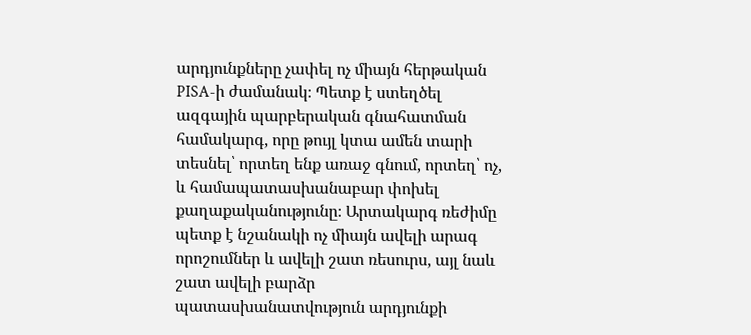արդյունքները չափել ոչ միայն հերթական PISA-ի ժամանակ։ Պետք է ստեղծել ազգային պարբերական գնահատման համակարգ, որը թույլ կտա ամեն տարի տեսնել՝ որտեղ ենք առաջ գնում, որտեղ՝ ոչ, և համապատասխանաբար փոխել քաղաքականությունը։ Արտակարգ ռեժիմը պետք է նշանակի ոչ միայն ավելի արագ որոշումներ և ավելի շատ ռեսուրս, այլ նաև շատ ավելի բարձր պատասխանատվություն արդյունքի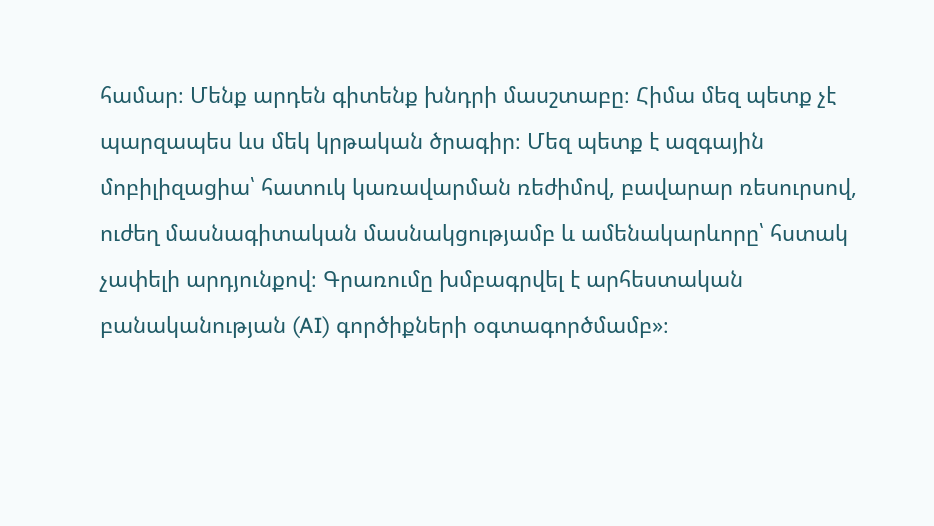համար։ Մենք արդեն գիտենք խնդրի մասշտաբը։ Հիմա մեզ պետք չէ պարզապես ևս մեկ կրթական ծրագիր։ Մեզ պետք է ազգային մոբիլիզացիա՝ հատուկ կառավարման ռեժիմով, բավարար ռեսուրսով, ուժեղ մասնագիտական մասնակցությամբ և ամենակարևորը՝ հստակ չափելի արդյունքով։ Գրառումը խմբագրվել է արհեստական բանականության (AI) գործիքների օգտագործմամբ»։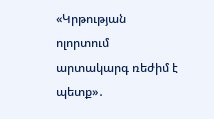«Կրթության ոլորտում արտակարգ ռեժիմ է պետք»․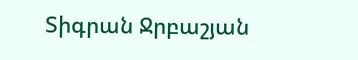Տիգրան Ջրբաշյան